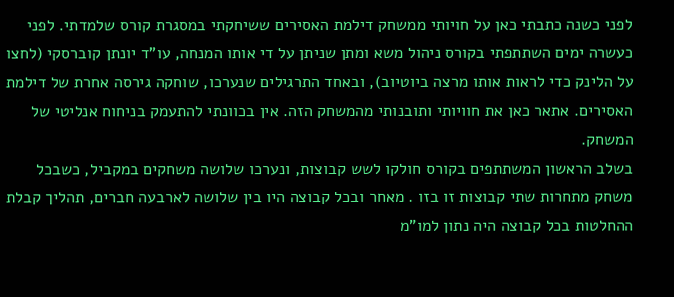לפני כשנה כתבתי כאן על חויותי ממשחק דילמת האסירים ששיחקתי במסגרת קורס שלמדתי. לפני כעשרה ימים השתתפתי בקורס ניהול משא ומתן שניתן על די אותו המנחה, עו"ד יונתן קוברסקי (לחצו על הלינק כדי לראות אותו מרצה ביוטיוב), ובאחד התרגילים שנערכו, שוחקה גירסה אחרת של דילמת האסירים. אתאר כאן את חוויותי ותובנותי מהמשחק הזה. אין בכוונתי להתעמק בניחוח אנליטי של המשחק.
בשלב הראשון המשתתפים בקורס חולקו לשש קבוצות, ונערכו שלושה משחקים במקביל, כשבכל משחק מתחרות שתי קבוצות זו בזו . מאחר ובכל קבוצה היו בין שלושה לארבעה חברים, תהליך קבלת ההחלטות בכל קבוצה היה נתון למו"מ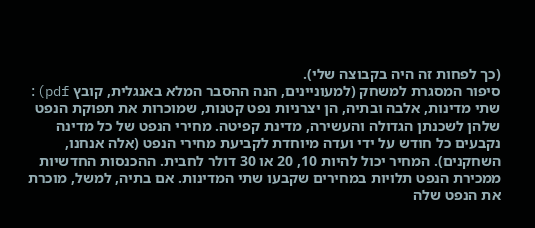(כך לפחות זה היה בקבוצה שלי).
סיפור המסגרת למשחק (למעוניינים, הנה ההסבר המלא באנגלית, קובץ pdf): שתי מדינות, אלבה ובתיה, הן יצרניות נפט קטנות, שמוכרות את תפוקת הנפט שלהן לשכנתן הגדולה והעשירה, מדינת קפיטה. מחירי הנפט של כל מדינה נקבעים כל חודש על ידי ועדה מיוחדת לקביעת מחירי הנפט (אלה אנחנו, השחקנים). המחיר יכול להיות 10, 20 או 30 דולר לחבית. ההכנסות החדשיות ממכירת הנפט תלויות במחירים שקבעו שתי המדינות. אם בתיה, למשל, מוכרת את הנפט שלה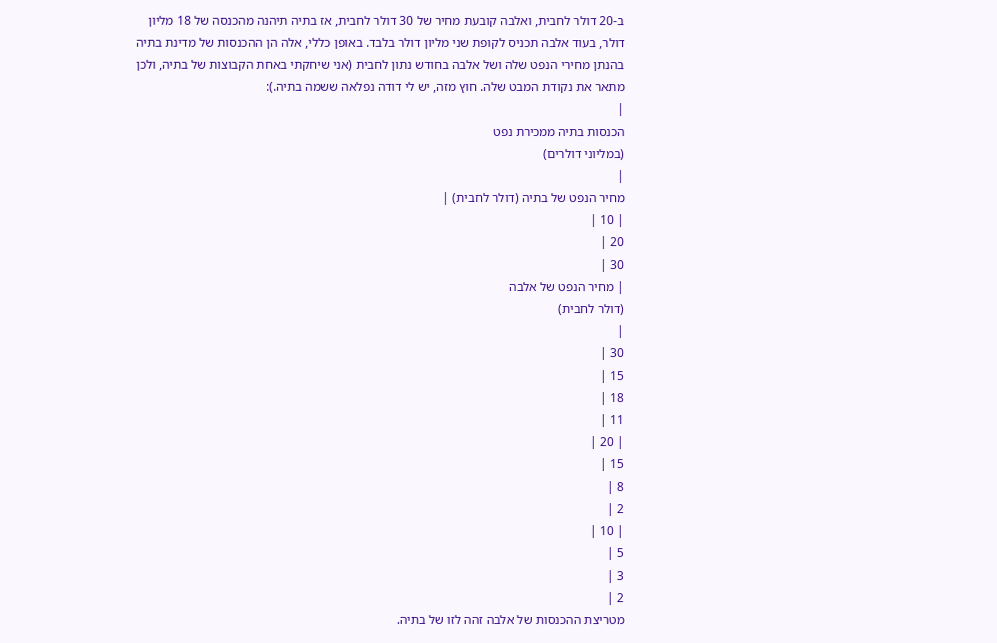ב-20 דולר לחבית, ואלבה קובעת מחיר של 30 דולר לחבית, אז בתיה תיהנה מהכנסה של 18 מליון דולר, בעוד אלבה תכניס לקופת שני מליון דולר בלבד. באופן כללי, אלה הן ההכנסות של מדינת בתיה בהנתן מחירי הנפט שלה ושל אלבה בחודש נתון לחבית (אני שיחקתי באחת הקבוצות של בתיה, ולכן מתאר את נקודת המבט שלה. חוץ מזה, יש לי דודה נפלאה ששמה בתיה.):
|
הכנסות בתיה ממכירת נפט
(במליוני דולרים)
|
מחיר הנפט של בתיה (דולר לחבית) |
| 10 |
20 |
30 |
| מחיר הנפט של אלבה
(דולר לחבית)
|
30 |
15 |
18 |
11 |
| 20 |
15 |
8 |
2 |
| 10 |
5 |
3 |
2 |
מטריצת ההכנסות של אלבה זהה לזו של בתיה.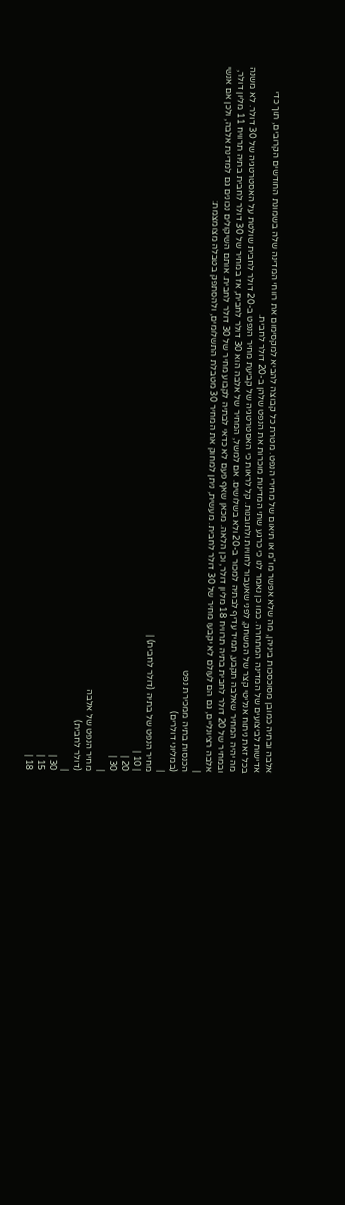אלבה ובתיה כמובן מסוכסכות ביניהן, מה שלא אפשר מו"מ או תיאום של מחירי הנפט. מטרת כל קבוצה להביא למקסימום את רווחי המדינה שלה בשמונת החודשים הקרובים, תוך כדי אדישות לביצועים של המדינה המתחרה. כמו כן נאמר לנו כי כרגע שתי המדינות מוכרות את הנפט שלהן ב-20 דולר לחבית.
בכל זאת ניתוח אנליטי קצר של המשחק, לפני שאעבור לחוויות ולתובנות. קל לראות כי האסטרטגיה של קביעת מחיר הנפט ב-20 דולר לחבית שולטת על האסטרטגיה של 30 דולר. לא משנה מה יהיה המחיר שאלבה תקבע, תמיד עדיף לבתיה למכור ב-20 ולא בשלושים. אם למשל, המחיר של אלבה הוא 30 דולר לחבית, אז במחיר של 30 דולר לחבית בתיה תרוויח 11 מליון דולר, ובמחיר של 20 דולר לחבית בתיה תרוויח 18 מליון דולר, וכן הלאה. מכאן שאף פעם לא כדאי לבתיה לקבוע מחיר של 30 דולר לחבית. אותם השיקולים נכונים גם למדינת אלבה, ולכן אם אנשי אלבה רציונליים, גם הם לעולם לא יקבעו מחיר של 30 דולר לחבית. מעשית, ניתן למחוק את המחיר 30 מטבלת התשלומים, ולהסתפק בטבלה מצומצמת:
|
הכנסות בתיה ממכירת נפט
(במליוני דולרים)
|
מחיר הנפט של בתיה (דולר לחבית) |
| 10 |
20 |
30 |
|
מחיר הנפט של אלבה
(דולר לחבית)
|
30 |
15 |
18 |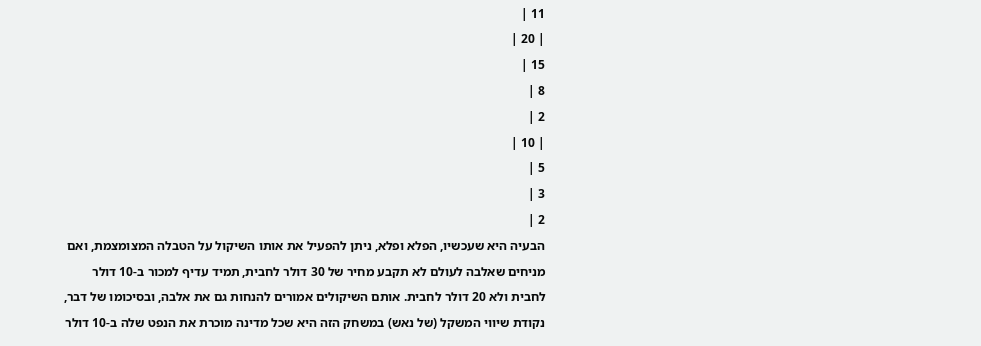11 |
| 20 |
15 |
8 |
2 |
| 10 |
5 |
3 |
2 |
הבעיה היא שעכשיו, הפלא ופלא, ניתן להפעיל את אותו השיקול על הטבלה המצומצמת, ואם מניחים שאלבה לעולם לא תקבע מחיר של 30 דולר לחבית, תמיד עדיף למכור ב-10 דולר לחבית ולא 20 דולר לחבית. אותם השיקולים אמורים להנחות גם את אלבה, ובסיכומו של דבר, נקודת שיווי המשקל (של נאש) במשחק הזה היא שכל מדינה מוכרת את הנפט שלה ב-10 דולר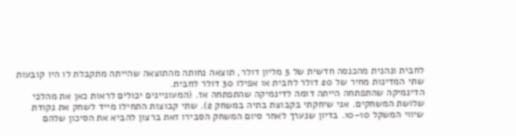לחבית ונהנית מהכנסה חדשית של 5 מליון דולר, תוצאה נחותה מהתוצאה שהייתה מתקבלת לו היו קובעות שתי המדינות מחיר של 20 דולר לחבית או אפילו 30 דולר לחבית.
הדינמיקה שהתפתחה הייתה דומה לדינמיקה שהתפתחה אז. (המעוניינים יכולים לראות כאן את מהלכי שלושת המשחקים. אני שיחקתי בקבוצת בתיה במשחק 2). שתי קבוצות התחילו מייד לשחק את נקודת שיווי המשקל 10-10. בדיון שנערך לאחר סיום המשחק הסבירו זאת ברצון להביא את הסיכון שלהם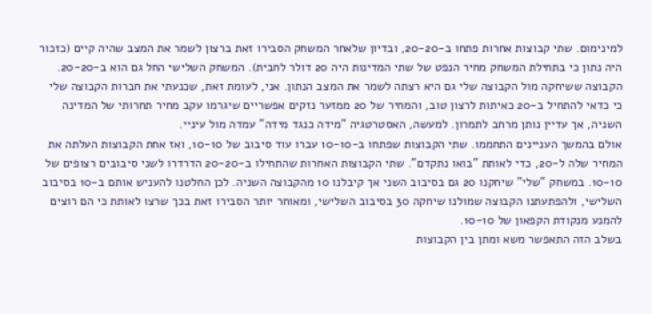למינימום. שתי קבוצות אחרות פתחו ב-20-20, ובדיון שלאחר המשחק הסבירו זאת ברצון לשמר את המצב שהיה קיים (כזכור היה נתון כי בתחילת המשחק מחיר הנפט של שתי המדינות היה 20 דולר לחבית). המשחק השלישי החל גם הוא ב-20-20. הקבוצה ששיחקה מול הקבוצה שלי גם היא רצתה לשמר את המצב הנתון. אני, לעומת זאת, שכנעתי את חברות הקבוצה שלי כי כדאי להתחיל ב-20 כאיתות לרצון טוב, והמחיר של 20 ממזער נזקים אפשריים שיגרמו עקב מחיר תחרותי של המדינה השניה, אך עדיין נותן מרחב לתמרון. למעשה, האסטרטגיה "מידה כנגד מידה" עמדה מול עיניי.
אולם בהמשך העניינים התחממו. שתי הקבוצות שפתחו ב-10-10 עברו עוד סיבוב של 10-10, ואז אחת הקבוצות העלתה את המחיר שלה ל-20, כדי לאותת "בואו נתקדם". שתי הקבוצות האחרות שהתחילו ב-20-20 הדרדרו לשני סיבובים רצופים של 10-10. במשחק "שלי" שיחקנו 20 גם בסיבוב השני אך קיבלנו 10 מהקבוצה השניה. לכן החלטנו להעניש אותם ב-10 בסיבוב השלישי, ולהפתעתנו הקבוצה שמולנו שיחקה 30 בסיבוב השלישי, ומאוחר יותר הסבירו זאת בכך שרצו לאותת כי הם רוצים להמנע מנקודת הקפאון של 10-10.
בשלב הזה התאפשר משא ומתן בין הקבוצות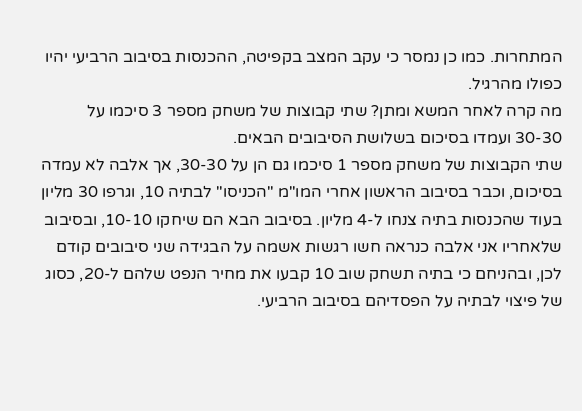המתחרות. כמו כן נמסר כי עקב המצב בקפיטה, ההכנסות בסיבוב הרביעי יהיו כפולו מהרגיל.
מה קרה לאחר המשא ומתן? שתי קבוצות של משחק מספר 3 סיכמו על 30-30 ועמדו בסיכום בשלושת הסיבובים הבאים.
שתי הקבוצות של משחק מספר 1 סיכמו גם הן על 30-30, אך אלבה לא עמדה בסיכום, וכבר בסיבוב הראשון אחרי המו"מ "הכניסו" לבתיה 10, וגרפו 30 מליון בעוד שהכנסות בתיה צנחו ל-4 מליון. בסיבוב הבא הם שיחקו 10-10, ובסיבוב שלאחריו אני אלבה כנראה חשו רגשות אשמה על הבגידה שני סיבובים קודם לכן, ובהניחם כי בתיה תשחק שוב 10 קבעו את מחיר הנפט שלהם ל-20, כסוג של פיצוי לבתיה על הפסדיהם בסיבוב הרביעי.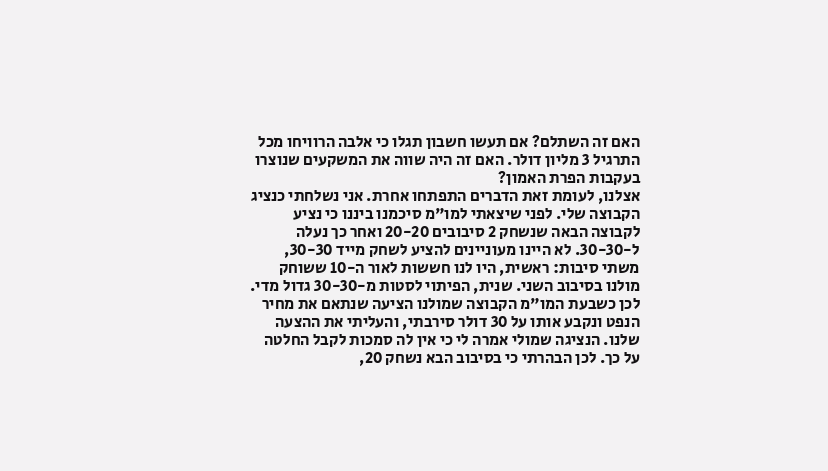האם זה השתלם? אם תעשו חשבון תגלו כי אלבה הרוויחו מכל התרגיל 3 מליון דולר. האם זה היה שווה את המשקעים שנוצרו בעקבות הפרת האמון?
אצלנו, לעומת זאת הדברים התפתחו אחרת. אני נשלחתי כנציג הקבוצה שלי. לפני שיצאתי למו"מ סיכמנו ביננו כי נציע לקבוצה הבאה שנשחק 2 סיבובים 20-20 ואחר כך נעלה ל-30-30. לא היינו מעוניינים להציע לשחק מייד 30-30, משתי סיבות: ראשית, היו לנו חששות לאור ה-10 ששוחק מולנו בסיבוב השני. שנית, הפיתוי לסטות מ-30-30 גדול מדי. לכן כשבעת המו"מ הקבוצה שמולנו הציעה שנתאם את מחיר הנפט ונקבע אותו על 30 דולר סירבתי, והעליתי את ההצעה שלנו. הנציגה שמולי אמרה לי כי אין לה סמכות לקבל החלטה על כך. לכן הבהרתי כי בסיבוב הבא נשחק 20,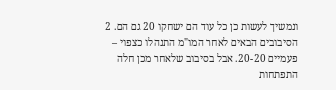ונמשיך לעשות כן כל עוד הם ישחקו 20 גם הם. 2 הסיבובים הבאים לאחר המו"מ התנהלו כצפוי – פעמיים 20-20. אבל בסיבוב שלאחר מכן חלה התפתחות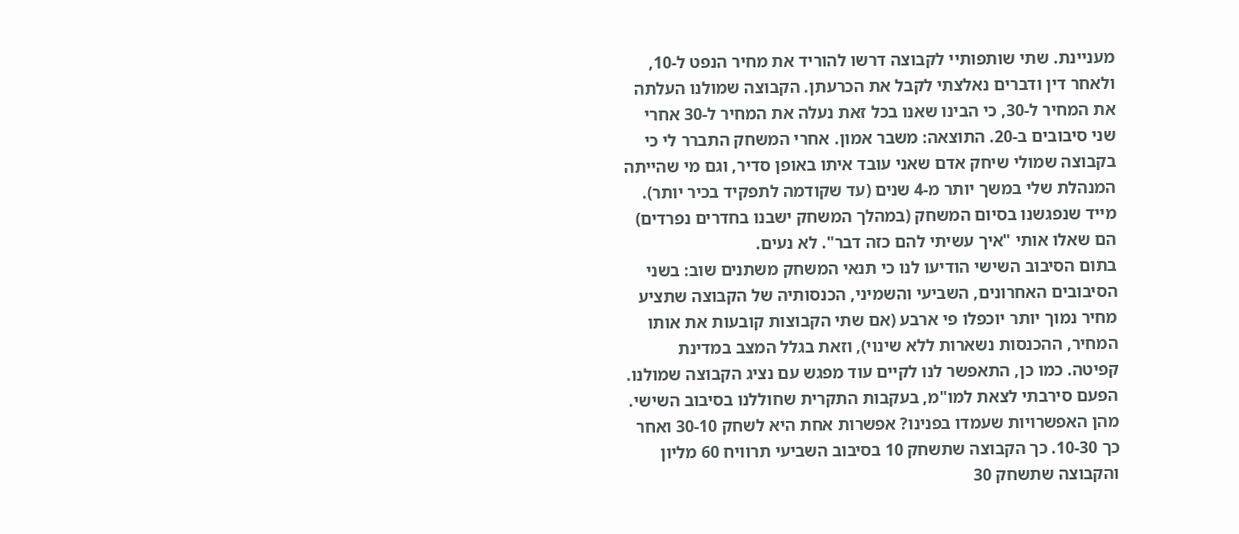מעניינת. שתי שותפותיי לקבוצה דרשו להוריד את מחיר הנפט ל-10, ולאחר דין ודברים נאלצתי לקבל את הכרעתן. הקבוצה שמולנו העלתה את המחיר ל-30, כי הבינו שאנו בכל זאת נעלה את המחיר ל-30 אחרי שני סיבובים ב-20. התוצאה: משבר אמון. אחרי המשחק התברר לי כי בקבוצה שמולי שיחק אדם שאני עובד איתו באופן סדיר, וגם מי שהייתה המנהלת שלי במשך יותר מ-4 שנים (עד שקודמה לתפקיד בכיר יותר). מייד שנפגשנו בסיום המשחק (במהלך המשחק ישבנו בחדרים נפרדים) הם שאלו אותי "איך עשיתי להם כזה דבר". לא נעים.
בתום הסיבוב השישי הודיעו לנו כי תנאי המשחק משתנים שוב: בשני הסיבובים האחרונים, השביעי והשמיני, הכנסותיה של הקבוצה שתציע מחיר נמוך יותר יוכפלו פי ארבע (אם שתי הקבוצות קובעות את אותו המחיר, ההכנסות נשארות ללא שינוי), וזאת בגלל המצב במדינת קפיטה. כמו כן, התאפשר לנו לקיים עוד מפגש עם נציג הקבוצה שמולנו. הפעם סירבתי לצאת למו"מ, בעקבות התקרית שחוללנו בסיבוב השישי.
מהן האפשרויות שעמדו בפנינו? אפשרות אחת היא לשחק 30-10 ואחר כך 10-30. כך הקבוצה שתשחק 10 בסיבוב השביעי תרוויח 60 מליון והקבוצה שתשחק 30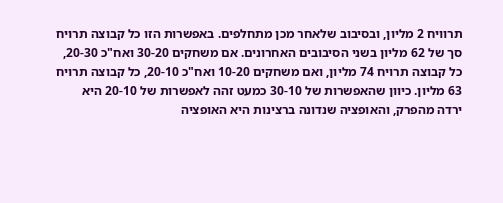תרוויח 2 מליון, ובסיבוב שלאחר מכן מתחלפים. באפשרות הזו כל קבוצה תרויח סך של 62 מליון בשני הסיבובים האחרונים. אם משחקים 30-20 ואח"כ 20-30, כל קבוצה תרויח 74 מליון, ואם משחקים 10-20 ואח"כ 20-10, כל קבוצה תרויח 63 מליון. כיוון שהאפשרות של 30-10 כמעט זהה לאפשרות של 20-10 היא ירדה מהפרק, והאופציה שנדונה ברצינות היא האופציה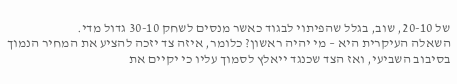של 20-10, שוב, בגלל שהפיתוי לבגוד כאשר מנסים לשחק 30-10 גדול מדי.
השאלה העיקרית היא – מי יהיה ראשון? כלומר, איזה צד יזכה להציע את המחיר הנמוך בסיבוב השביעי, ואז הצד שכנגד ייאלץ לסמוך עליו כי יקיים את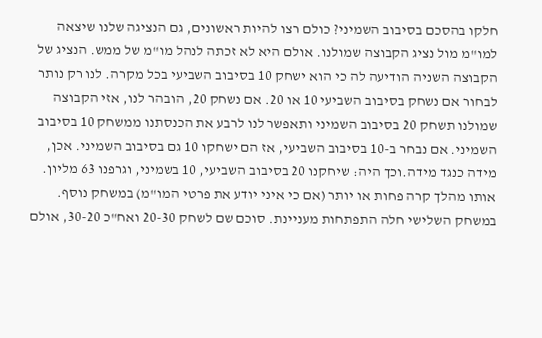חלקו בהסכם בסיבוב השמיני? כולם רצו להיות ראשונים, גם הנציגה שלנו שיצאה למו"מ מול נציג הקבוצה שמולנו. אולם היא לא זכתה לנהל מו"מ של ממש. הנציג של הקבוצה השניה הודיעה לה כי הוא ישחק 10 בסיבוב השביעי בכל מקרה. לנו רק נותר לבחור אם נשחק בסיבוב השביעי 10 או 20. אם נשחק 20, הובהר לנו, אזי הקבוצה שמולנו תשחק 20 בסיבוב השמיני ותאפשר לנו לרבע את הכנסתנו ממשחק 10 בסיבוב השמיני. אם נבחר ב-10 בסיבוב השביעי, אז הם ישחקו 10 גם בסיבוב השמיני. אכן, מידה כנגד מידה.וכך היה: שיחקנו 20 בסיבוב השביעי, 10 בשמיני, וגרפנו 63 מליון. אותו מהלך קרה פחות או יותר (אם כי איני יודע את פרטי המו"מ) במשחק נוסף.
במשחק השלישי חלה התפתחות מעניינת. סוכם שם לשחק 20-30 ואח"כ 30-20, אולם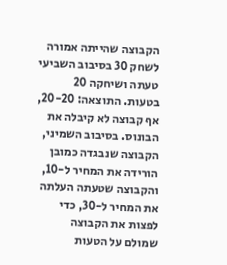הקבוצה שהייתה אמורה לשחק 30 בסיבוב השביעי טעתה ושיחקה 20 בטעות. התוצאה: 20-20, אף קבוצה לא קיבלה את הבונוס. בסיבוב השמיני, הקבוצה שנבגדה כמובן הורידה את המחיר ל-10, והקבוצה שטעתה העלתה את המחיר ל-30, כדי לפצות את הקבוצה שמולם על הטעות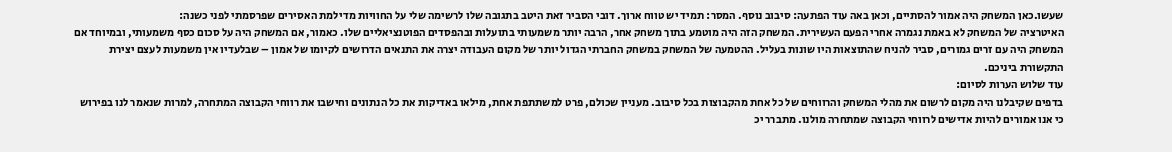שעשו.כאן המשחק היה אמור להסתיים, וכאן באה עוד הפתעה: סיבוב נוסף. המסר: תמיד יש טווח ארוך. דובי הסביר זאת היטב בתגובה שלו לרשימה שלי על החוויות מדילמת האסירים שפרסמתי לפני כשנה:
האיטרציה של המשחק לא באמת נגמרה אחרי הפעם העשירית. המשחק הזה היה מוטמע בתוך משחק אחר, הרבה יותר משמעותי בתועלות ובהפסדים הפוטנציאליים שלו. כאמור, אם המשחק היה על סכום כסף משמעותי, ובמיוחד אם המשחק היה עם זרים גמורים, סביר להניח שהתוצאות היו שונות בעליל. ההטמעה של המשחק במשחק החברתי הגדול יותר של מקום העבודה יצרה את התנאים הדרושים לקיומו של אמון – שבלעדיו אין משמעות לעצם יצירת התקשורת ביניכם.
עוד שלוש הערות לסיום:
בדפים שקיבלנו היה מקום לרשום את מהלי המשחק והרווחים של כל אחת מהקבוצות בכל סיבוב. מעניין שכולם, פרט למשתתפת אחת, מילאו באדיקות את כל הנתונים וחישבו את רווחי הקבוצה המתחרה, למרות שנאמר לנו בפירוש כי אנו אמורים להיות אדישים לרווחי הקבוצה שמתחרה מולנו. מתברר יכ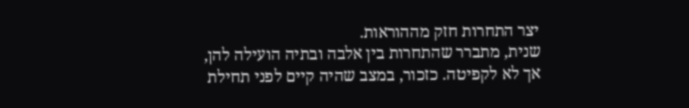יצר התחרות חזק מההוראות.
שנית, מתברר שהתחרות בין אלבה ובתיה הועילה להן, אך לא לקפיטה. כזכור, במצב שהיה קיים לפני תחילת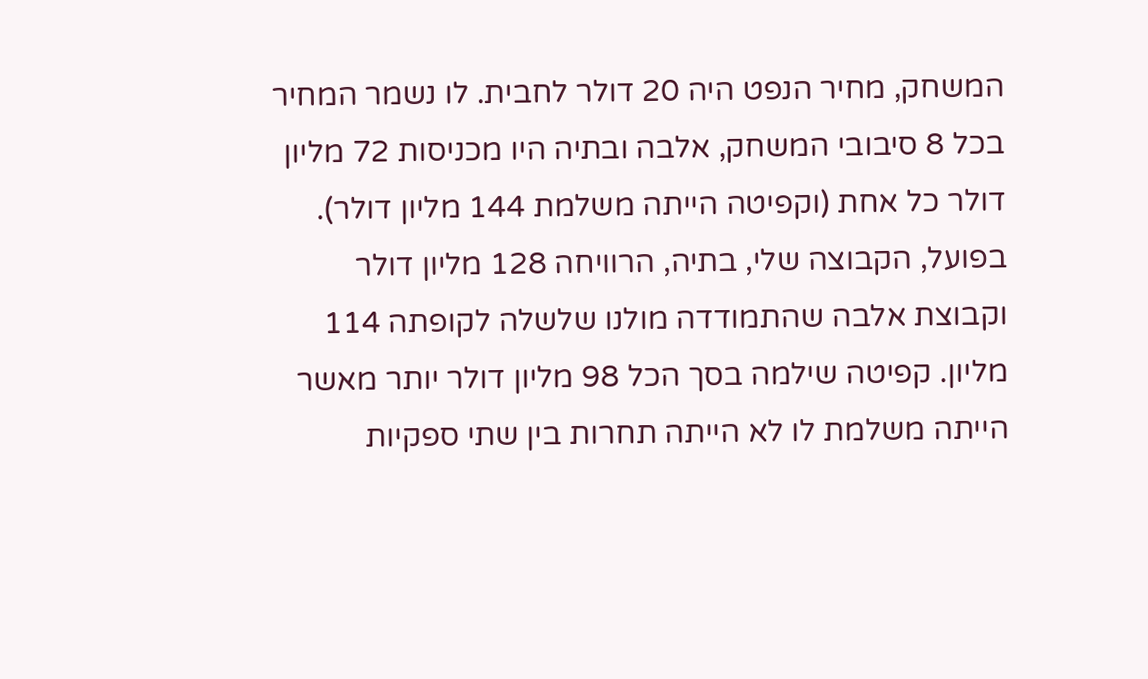המשחק, מחיר הנפט היה 20 דולר לחבית. לו נשמר המחיר בכל 8 סיבובי המשחק, אלבה ובתיה היו מכניסות 72 מליון דולר כל אחת (וקפיטה הייתה משלמת 144 מליון דולר). בפועל, הקבוצה שלי, בתיה, הרוויחה 128 מליון דולר וקבוצת אלבה שהתמודדה מולנו שלשלה לקופתה 114 מליון. קפיטה שילמה בסך הכל 98 מליון דולר יותר מאשר הייתה משלמת לו לא הייתה תחרות בין שתי ספקיות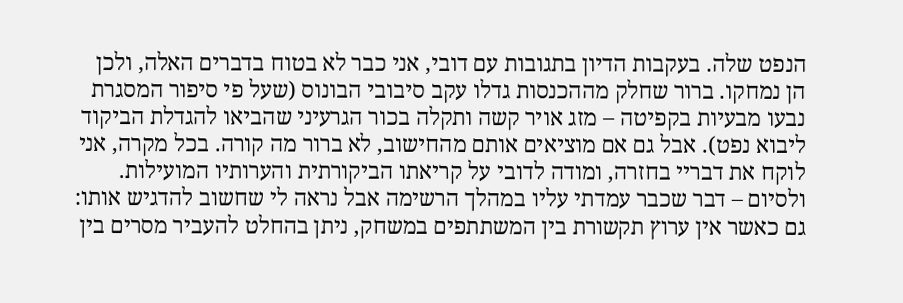הנפט שלה. בעקבות הדיון בתגובות עם דובי, אני כבר לא בטוח בדברים האלה, ולכן הן נמחקו. ברור שחלק מההכנסות גדלו עקב סיבובי הבונוס (שעל פי סיפור המסגרת נבעו מבעיות בקפיטה – מזג אויר קשה ותקלה בכור הגרעיני שהביאו להגדלת הביקוד ליבוא נפט). אבל גם אם מוציאים אותם מהחישוב, לא ברור מה קורה. בכל מקרה, אני לוקח את דבריי בחזרה, ומודה לדובי על קריאתו הביקורתית והערותיו המועילות.
ולסיום – דבר שכבר עמדתי עליו במהלך הרשימה אבל נראה לי שחשוב להדגיש אותו: גם כאשר אין ערוץ תקשורת בין המשתתפים במשחק, ניתן בהחלט להעביר מסרים בין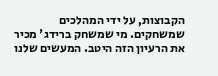הקבוצות, על ידי המהלכים שמשחקים. מי שמשחק ברידג' מכיר את הרעיון הזה היטב. המעשים שלנו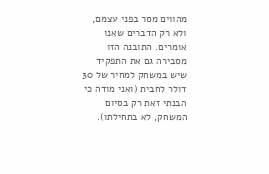מהווים מסר בפני עצמם, ולא רק הדברים שאנו אומרים. התובנה הזו מסבירה גם את התפקיד שיש במשחק למחיר של 30 דולר לחבית (ואני מודה כי הבנתי זאת רק בסיום המשחק, לא בתחילתו).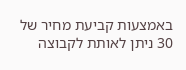באמצעות קביעת מחיר של 30 ניתן לאותת לקבוצה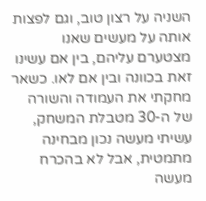השניה על רצון טוב, וגם לפצות אותה על מעשים שאנו מצטערם עליהם, בין אם עשינו זאת בכוונה ובין אם לאו. כשאר מחקתי את העמודה והשורה של ה-30 מטבלת המשחק, עשיתי מעשה נכון מבחינה מתמטית, אבל לא בהכרח מעשה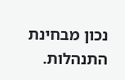נכון מבחינת התנהלות.